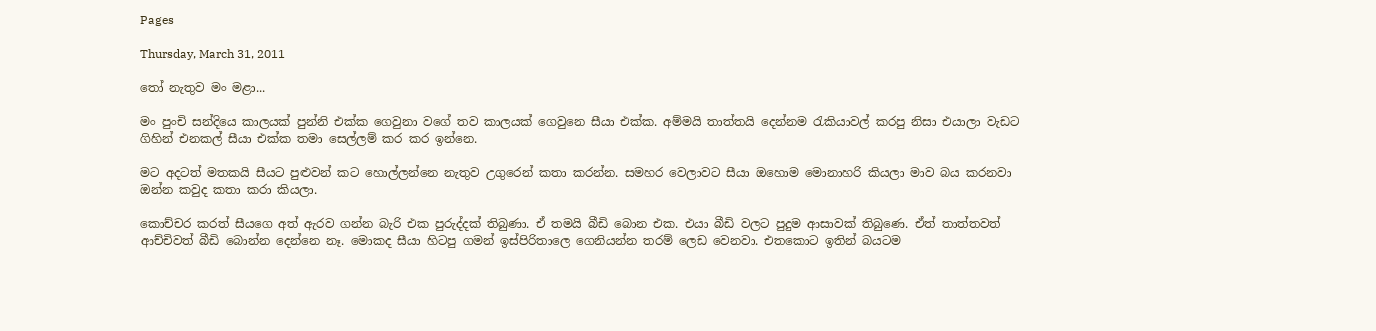Pages

Thursday, March 31, 2011

තෝ නැතුව මං මළා...

මං පුංචි සන්දියෙ කාලයක් පුන්නි එක්ක ගෙවුනා වගේ තව කාලයක් ගෙවුනෙ සීයා එක්ක. අම්මයි තාත්තයි දෙන්නම රැකියාවල් කරපු නිසා එයාලා වැඩට ගිහින් එනකල් සීයා එක්ක තමා සෙල්ලම් කර කර ඉන්නෙ.

මට අදටත් මතකයි සීයට පුළුවන් කට හොල්ලන්නෙ නැතුව උගුරෙන් කතා කරන්න. සමහර වෙලාවට සීයා ඔහොම මොනාහරි කියලා මාව බය කරනවා ඔන්න කවුද කතා කරා කියලා.

කොච්චර කරත් සීයගෙ අත් ඇරව ගන්න බැරි එක පුරුද්දක් තිබුණා. ඒ තමයි බීඩි බොන එක. එයා බීඩි වලට පුදුම ආසාවක් තිබුණෙ. ඒත් තාත්තවත් ආච්චිවත් බීඩි බොන්න දෙන්නෙ නෑ. මොකද සීයා හිටපු ගමන් ඉස්පිරිතාලෙ ගෙනියන්න තරම් ලෙඩ වෙනවා. එතකොට ඉතින් බයටම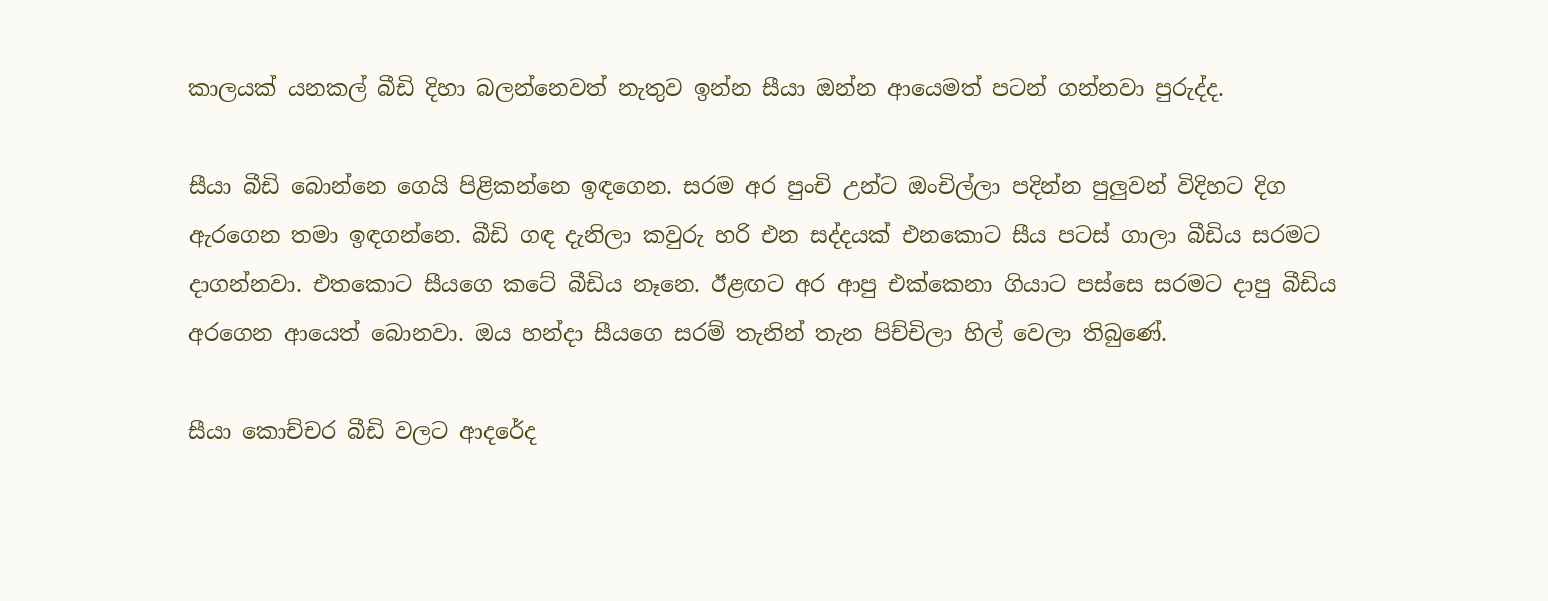කාලයක් යනකල් බීඩි දිහා බලන්නෙවත් නැතුව ඉන්න සීයා ඔන්න ආයෙමත් පටන් ගන්නවා පුරුද්ද.

සීයා බීඩි බොන්නෙ ගෙයි පිළිකන්නෙ ඉඳගෙන. සරම අර පුංචි උන්ට ඔංචිල්ලා පදින්න පුලුවන් විදිහට දිග ඇරගෙන තමා ඉඳගන්නෙ. බීඩි ගඳ දැනිලා කවුරු හරි එන සද්දයක් එනකොට සීය පටස් ගාලා බීඩිය සරමට දාගන්නවා. එතකොට සීයගෙ කටේ බීඩිය නෑනෙ. ඊළඟට අර ආපු එක්කෙනා ගියාට පස්සෙ සරමට දාපු බීඩිය අරගෙන ආයෙත් බොනවා. ඔය හන්දා සීයගෙ සරම් තැනින් තැන පිච්චිලා හිල් වෙලා තිබුණේ.

සීයා කොච්චර බීඩි වලට ආදරේද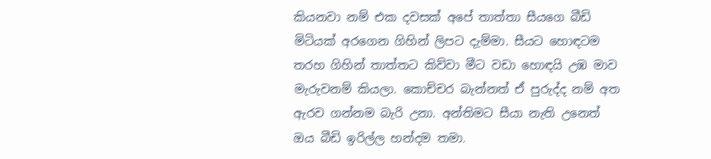කියනවා නම් එක දවසක් අපේ තාත්තා සීයගෙ බීඩි මිටියක් අරගෙන ගිහින් ලිපට දැම්මා. සීයට හොඳටම තරහ ගිහින් තාත්තට කිව්වා මීට වඩා හොඳයි උඹ මාව මැරුවනම් කියලා. කොච්චර බැන්නත් ඒ පුරුද්ද නම් අත ඇරව ගන්නම බැරි උනා. අන්තිමට සීයා නැති උනෙත් ඔය බීඩි ඉරිල්ල හන්දම තමා.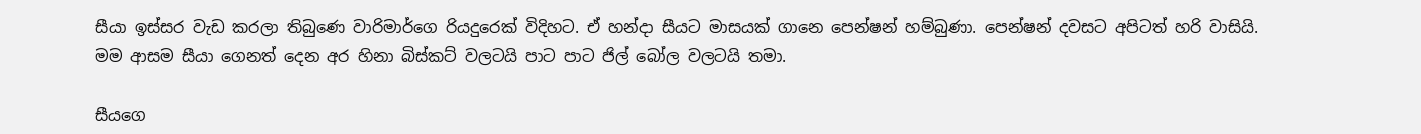සීයා ඉස්සර වැඩ කරලා තිබුණෙ වාරිමාර්ගෙ රියදුරෙක් විදිහට. ඒ හන්දා සීයට මාසයක් ගානෙ පෙන්ෂන් හම්බුණා. පෙන්ෂන් දවසට අපිටත් හරි වාසියි. මම ආසම සීයා ගෙනත් දෙන අර හිනා බිස්කට් වලටයි පාට පාට ජිල් බෝල වලටයි තමා.

සීයගෙ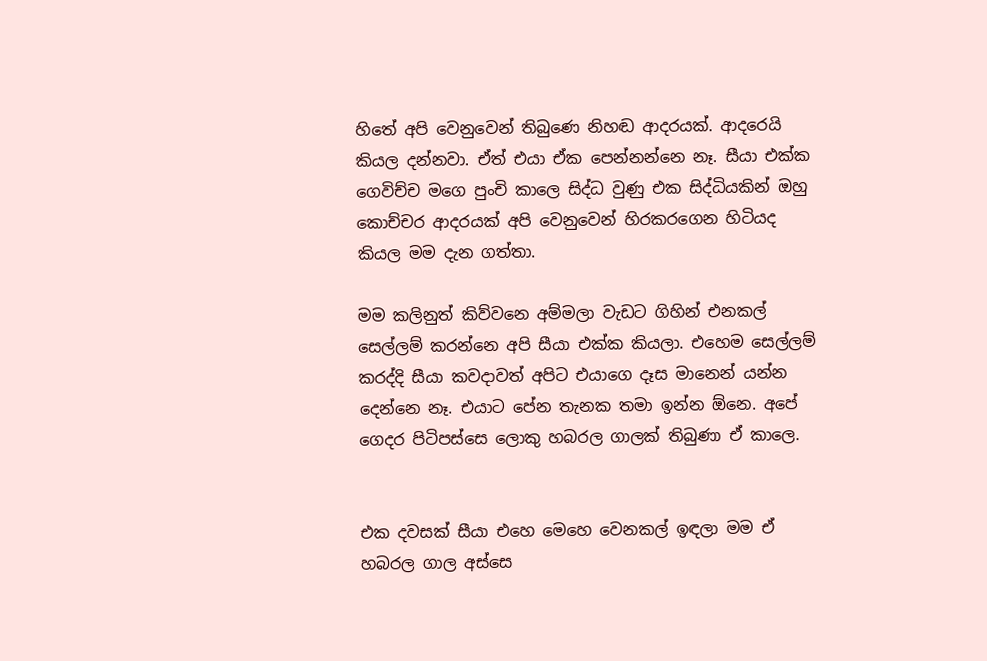හිතේ අපි වෙනුවෙන් තිබුණෙ නිහඬ ආදරයක්. ආදරෙයි කියල දන්නවා. ඒත් එයා ඒක පෙන්නන්නෙ නෑ. සීයා එක්ක ගෙවිච්ච මගෙ පුංචි කාලෙ සිද්ධ වුණු එක සිද්ධියකින් ඔහු කොච්චර ආදරයක් අපි වෙනුවෙන් හිරකරගෙන හිටියද කියල මම දැන ගත්තා.

මම කලිනුත් කිව්වනෙ අම්මලා වැඩට ගිහින් එනකල් සෙල්ලම් කරන්නෙ අපි සීයා එක්ක කියලා. එහෙම සෙල්ලම් කරද්දි සීයා කවදාවත් අපිට එයාගෙ දෑස මානෙන් යන්න දෙන්නෙ නෑ. එයාට පේන තැනක තමා ඉන්න ඕනෙ. අපේ ගෙදර පිටිපස්සෙ ලොකු හබරල ගාලක් තිබුණා ඒ කාලෙ.


එක දවසක් සීයා එහෙ මෙහෙ වෙනකල් ඉඳලා මම ඒ හබරල ගාල අස්සෙ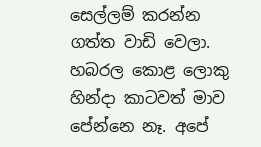සෙල්ලම් කරන්න ගත්ත වාඩි වෙලා. හබරල කොළ ලොකු හින්දා කාටවත් මාව පේන්නෙ නෑ. අපේ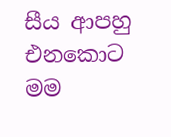සීය ආපහු එනකොට මම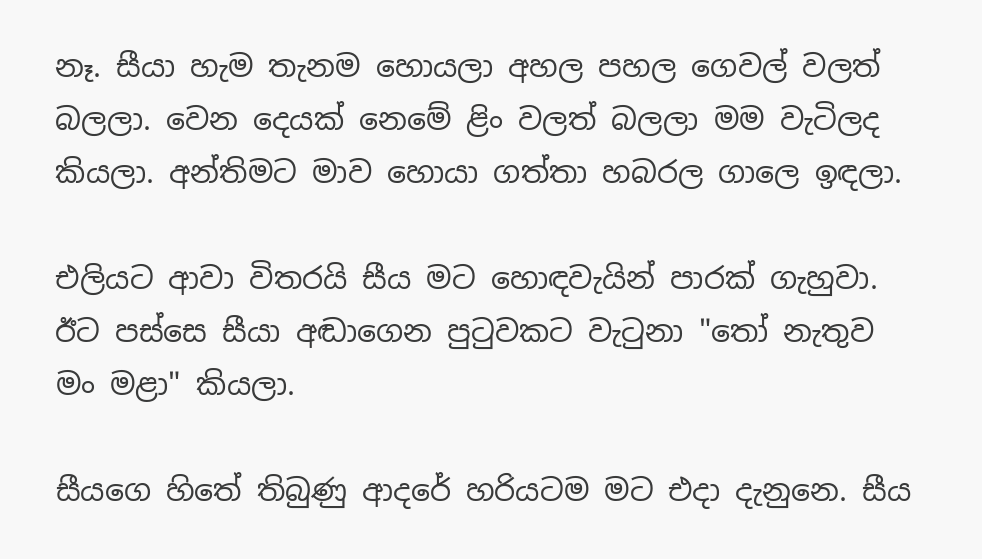නෑ. සීයා හැම තැනම හොයලා අහල පහල ගෙවල් වලත් බලලා. වෙන දෙයක් නෙමේ ළිං වලත් බලලා මම වැටිලද කියලා. අන්තිමට මාව හොයා ගත්තා හබරල ගාලෙ ඉඳලා.

එලියට ආවා විතරයි සීය මට හොඳවැයින් පාරක් ගැහුවා. ඊට පස්සෙ සීයා අඬාගෙන පුටුවකට වැටුනා "තෝ නැතුව මං මළා" කියලා.

සීයගෙ හිතේ තිබුණු ආදරේ හරියටම මට එදා දැනුනෙ. සීය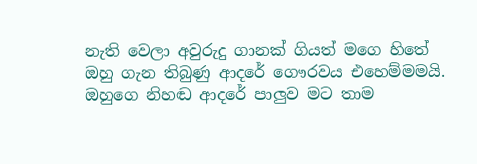නැති වෙලා අවුරුදු ගානක් ගියත් මගෙ හිතේ ඔහු ගැන තිබුණු ආදරේ ගෞරවය එහෙම්මමයි. ඔහුගෙ නිහඬ ආදරේ පාලුව මට තාම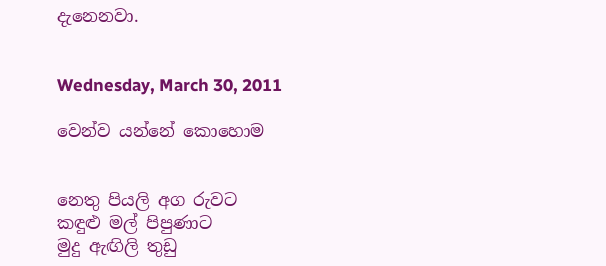දැනෙනවා.


Wednesday, March 30, 2011

වෙන්ව යන්නේ කොහොම


නෙතු පියලි අග රුවට
කඳුළු මල් පිපුණාට
මුදු ඇඟිලි තුඩු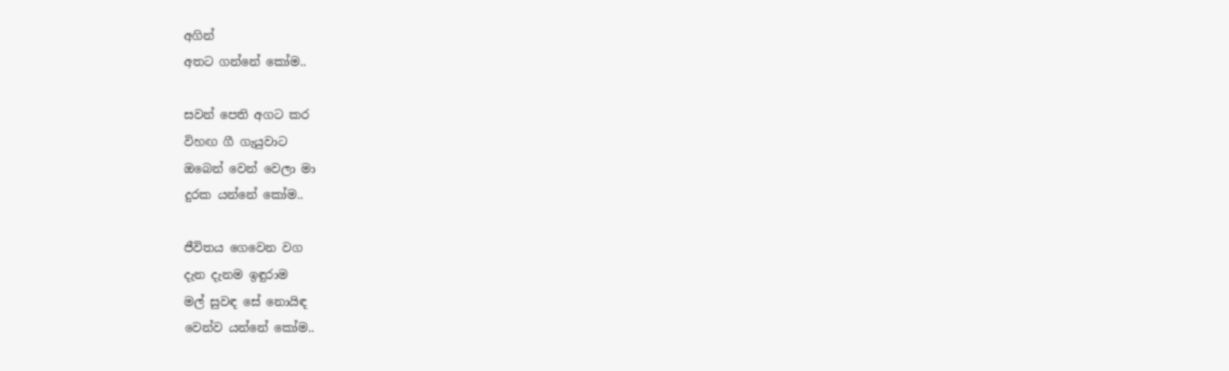අගින්
අතට ගන්නේ කෝම..

සවන් පෙති අගට කර
විහඟ ගී ගැයුවාට
ඔබෙන් වෙන් වෙලා මා
දුරක යන්නේ කෝම..

ජීවිතය ගෙවෙන වග
දැන දැනම ඉඳුරාම
මල් සුවඳ සේ නොයිඳ
වෙන්ව යන්නේ කෝම..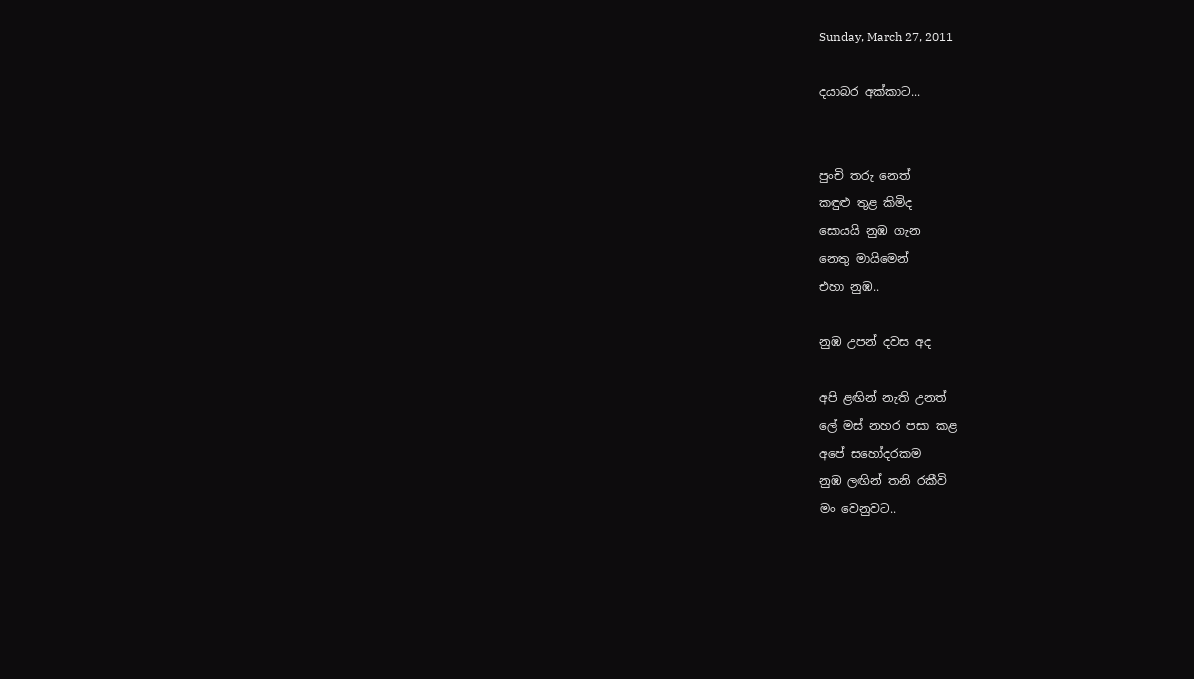Sunday, March 27, 2011

දයාබර අක්කාට...


පුංචි තරු නෙත්
කඳුළු තුළ කිමිද
සොයයි නුඹ ගැන
නෙතු මායිමෙන්
එහා නුඹ..

නුඹ උපන් දවස අද

අපි ළඟින් නැති උනත්
ලේ මස් නහර පසා කළ
අපේ සහෝදරකම
නුඹ ලඟින් තනි රකීවි
මං වෙනුවට..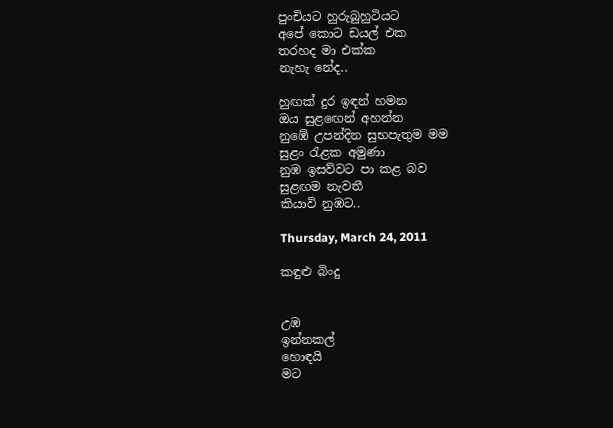පුංචියට හුරුබුහුටියට
අපේ කොට ඩයල් එක
තරහද මා එක්ක
නැහැ නේද..

හුඟක් දුර ඉඳන් හමන
ඔය සුළඟෙන් අහන්න
නුඹේ උපන්දින සුභපැතුම මම
සුළං රැළක අමුණා
නුඹ ඉසව්වට පා කළ බව
සුළඟම නැවතී
කියාවි නුඹට..

Thursday, March 24, 2011

කඳුළු බිංදු


උඹ
ඉන්නකල්
හොඳයි
මට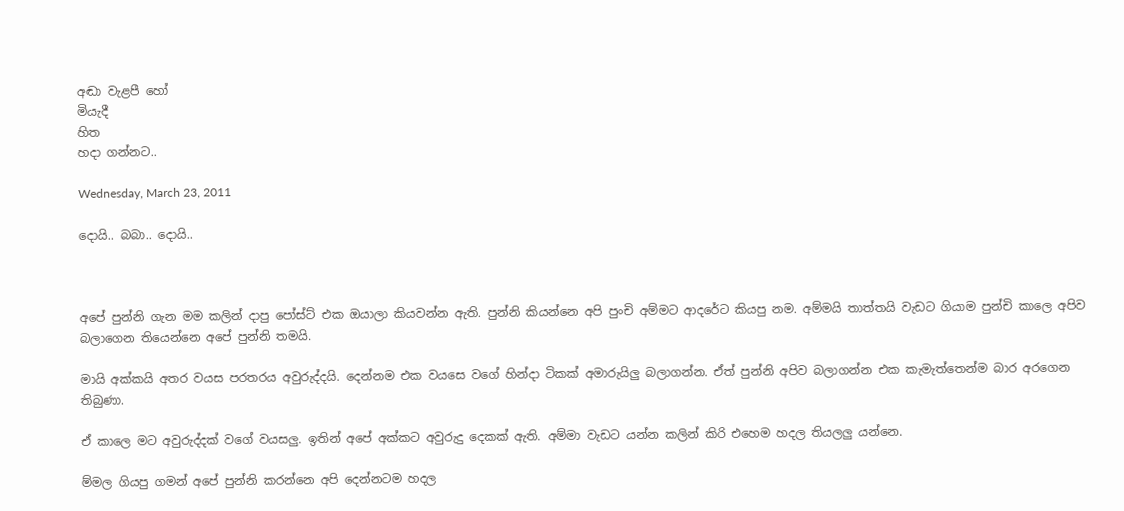අඬා වැළපී හෝ
මියැදී
හිත
හදා ගන්නට..

Wednesday, March 23, 2011

දොයි.. බබා.. දොයි..



අපේ පුන්නි ගැන මම කලින් දාපු පෝස්ට් එක ඔයාලා කියවන්න ඇති. පුන්නි කියන්නෙ අපි පුංචි අම්මට ආදරේට කියපු නම. අම්මයි තාත්තයි වැඩට ගියාම පුන්චි කාලෙ අපිව බලාගෙන තියෙන්නෙ අපේ පුන්නි තමයි.

මායි අක්කයි අතර වයස පරතරය අවුරුද්දයි. දෙන්නම එක වයසෙ වගේ හින්දා ටිකක් අමාරුයිලු බලාගන්න. ඒත් පුන්නි අපිව බලාගන්න එක කැමැත්තෙන්ම බාර අරගෙන තිබුණා.

ඒ කාලෙ මට අවුරුද්දක් වගේ වයසලු. ඉතින් අපේ අක්කට අවුරුදු දෙකක් ඇති. අම්මා වැඩට යන්න කලින් කිරි එහෙම හදල තියලලු යන්නෙ.

ම්මල ගියපු ගමන් අපේ පුන්නි කරන්නෙ අපි දෙන්නටම හදල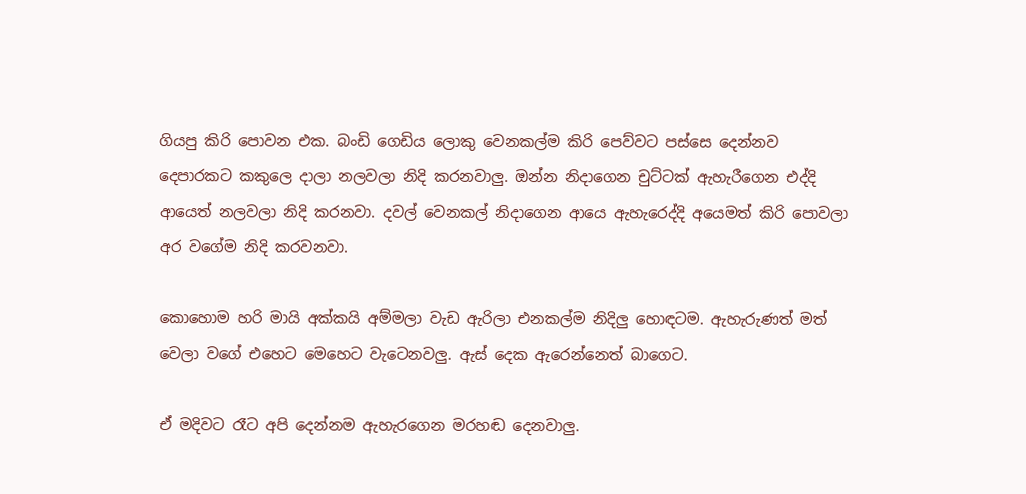ගියපු කිරි පොවන එක. බංඩි ගෙඩිය ලොකු වෙනකල්ම කිරි පෙව්වට පස්සෙ දෙන්නව දෙපාරකට කකුලෙ දාලා නලවලා නිදි කරනවාලු. ඔන්න නිදාගෙන චුට්ටක් ඇහැරීගෙන එද්දි ආයෙත් නලවලා නිදි කරනවා. දවල් වෙනකල් නිදාගෙන ආයෙ ඇහැරෙද්දි අයෙමත් කිරි පොවලා අර වගේම නිදි කරවනවා.

කොහොම හරි මායි අක්කයි අම්මලා වැඩ ඇරිලා එනකල්ම නිදිලු හොඳටම. ඇහැරුණත් මත් වෙලා වගේ එහෙට මෙහෙට වැටෙනවලු. ඇස් දෙක ඇරෙන්නෙත් බාගෙට.

ඒ මදිවට රෑට අපි දෙන්නම ඇහැරගෙන මරහඬ දෙනවාලු.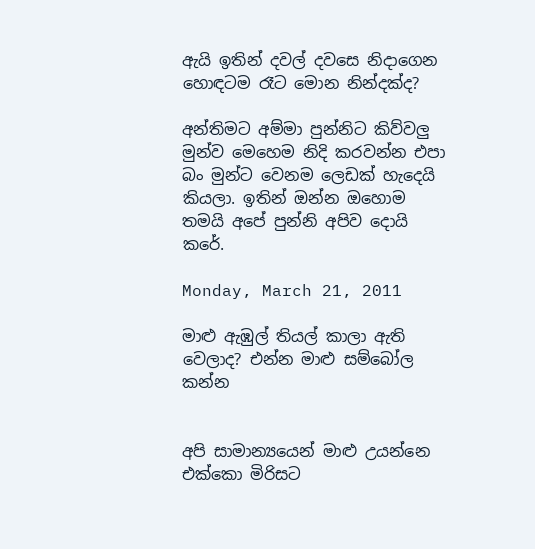ඇයි ඉතින් දවල් දවසෙ නිදාගෙන හොඳටම රෑට මොන නින්දක්ද?

අන්තිමට අම්මා පුන්නිට කිව්වලු මුන්ව මෙහෙම නිදි කරවන්න එපා බං මුන්ට වෙනම ලෙඩක් හැදෙයි කියලා. ඉතින් ඔන්න ඔහොම තමයි අපේ පුන්නි අපිව දොයි කරේ.

Monday, March 21, 2011

මාළු ඇඹුල් තියල් කාලා ඇති වෙලාද? එන්න මාළු සම්බෝල කන්න


අපි සාමාන්‍යයෙන් මාළු උයන්නෙ එක්කො මිරිසට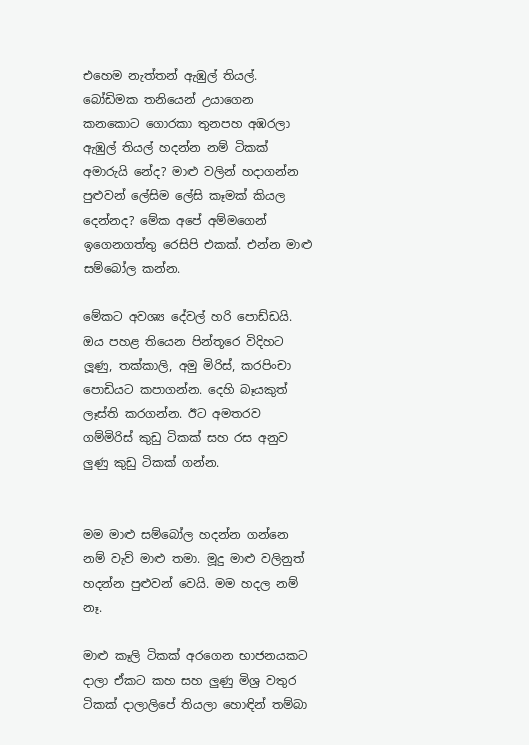එහෙම නැත්තන් ඇඹුල් තියල්. බෝඩිමක තනියෙන් උයාගෙන කනකොට ගොරකා තුනපහ අඹරලා ඇඹුල් තියල් හදන්න නම් ටිකක් අමාරුයි නේද? මාළු වලින් හදාගන්න පුළුවන් ලේසිම ලේසි කෑමක් කියල දෙන්නද? මේක අපේ අම්මගෙන් ඉගෙනගත්තු රෙසිපි එකක්. එන්න මාළු සම්බෝල කන්න.

මේකට අවශ්‍ය දේවල් හරි පොඩ්ඩයි. ඔය පහළ තියෙන පින්තූරෙ විදිහට ලූණු, තක්කාලි, අමු මිරිස්, කරපිංචා පොඩියට කපාගන්න. දෙහි බෑයකුත් ලෑස්ති කරගන්න. ඊට අමතරව ගම්මිරිස් කුඩු ටිකක් සහ රස අනුව ලුණු කුඩු ටිකක් ගන්න.


මම මාළු සම්බෝල හදන්න ගන්නෙ නම් වැව් මාළු තමා. මූදු මාළු වලිනුත් හදන්න පුළුවන් වෙයි. මම හදල නම් නෑ.

මාළු කෑලි ටිකක් අරගෙන භාජනයකට දාලා ඒකට කහ සහ ලුණු මිශ්‍ර වතුර ටිකක් දාලාලිපේ තියලා හොඳින් තම්බා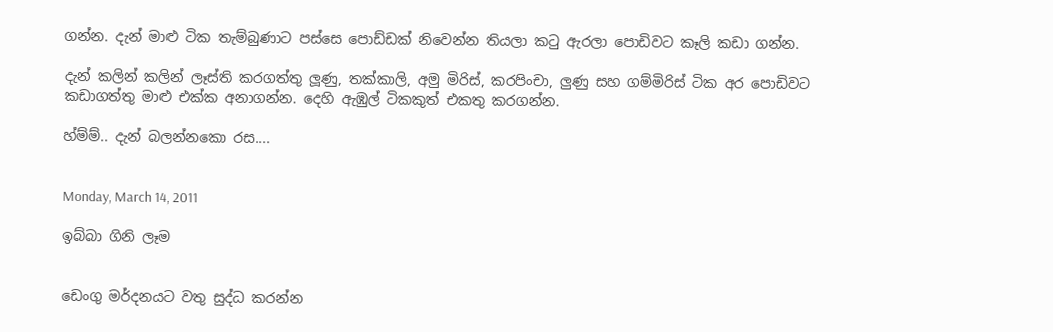ගන්න. දැන් මාළු ටික තැම්බුණාට පස්සෙ පොඩ්ඩක් නිවෙන්න තියලා කටු ඇරලා පොඩිවට කෑලි කඩා ගන්න.

දැන් කලින් කලින් ලෑස්ති කරගත්තු ලූණු, තක්කාලි, අමු මිරිස්, කරපිංචා, ලුණු සහ ගම්මිරිස් ටික අර පොඩිවට කඩාගත්තු මාළු එක්ක අනාගන්න. දෙහි ඇඹුල් ටිකකුත් එකතු කරගන්න.

හ්ම්ම්.. දැන් බලන්නකො රස....


Monday, March 14, 2011

ඉබ්බා ගිනි ලෑම


ඩෙංගු මර්දනයට වතු සුද්ධ කරන්න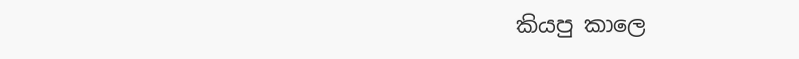කියපු කාලෙ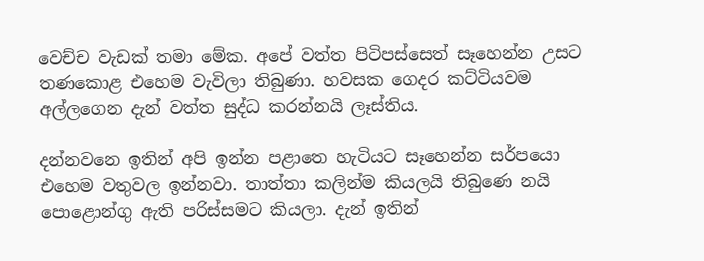වෙච්ච වැඩක් තමා මේක. අපේ වත්ත පිටිපස්සෙත් සෑහෙන්න උසට තණකොළ එහෙම වැවිලා තිබුණා. හවසක ගෙදර කට්ටියවම අල්ලගෙන දැන් වත්ත සුද්ධ කරන්නයි ලෑස්තිය.

දන්නවනෙ ඉතින් අපි ඉන්න පළාතෙ හැටියට සෑහෙන්න සර්පයො එහෙම වතුවල ඉන්නවා. තාත්තා කලින්ම කියලයි තිබුණෙ නයි පොළොන්ගු ඇති පරිස්සමට කියලා. දැන් ඉතින්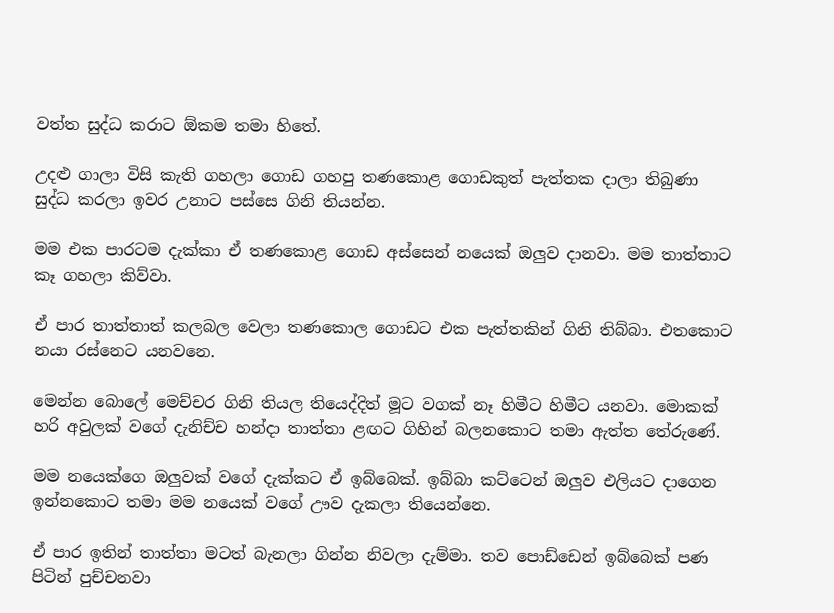වත්ත සුද්ධ කරාට ඕකම තමා හිතේ.

උදළු ගාලා විසි කැති ගහලා ගොඩ ගහපු තණකොළ ගොඩකුත් පැත්තක දාලා තිබුණා සුද්ධ කරලා ඉවර උනාට පස්සෙ ගිනි තියන්න.

මම එක පාරටම දැක්කා ඒ තණකොළ ගොඩ අස්සෙන් නයෙක් ඔලුව දානවා. මම තාත්තාට කෑ ගහලා කිව්වා.

ඒ පාර තාත්තාත් කලබල වෙලා තණකොල ගොඩට එක පැත්තකින් ගිනි තිබ්බා. එතකොට නයා රස්නෙට යනවනෙ.

මෙන්න බොලේ මෙච්චර ගිනි තියල තියෙද්දිත් මූට වගක් නෑ හිමීට හිමීට යනවා. මොකක් හරි අවුලක් වගේ දැනිච්ච හන්දා තාත්තා ළඟට ගිහින් බලනකොට තමා ඇත්ත තේරුණේ.

මම නයෙක්ගෙ ඔලුවක් වගේ දැක්කට ඒ ඉබ්බෙක්. ඉබ්බා කට්ටෙන් ඔලුව එලියට දාගෙන ඉන්නකොට තමා මම නයෙක් වගේ ඌව දැකලා තියෙන්නෙ.

ඒ පාර ඉතින් තාත්තා මටත් බැනලා ගින්න නිවලා දැම්මා. තව පොඩ්ඩෙන් ඉබ්බෙක් පණ පිටින් පුච්චනවා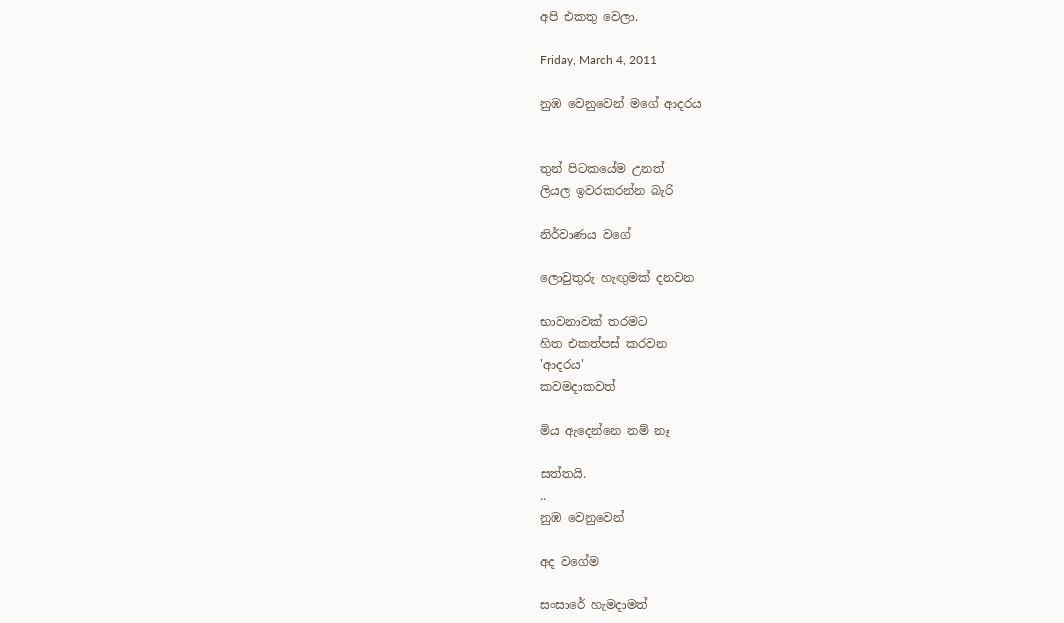අපි එකතු වෙලා.

Friday, March 4, 2011

නුඹ වෙනුවෙන් මගේ ආදරය


තුන් පිටකයේම උනත්
ලියල ඉවරකරන්න බැරි

නිර්වාණය වගේ

ලොවුතුරු හැඟුමක් දනවන

භාවනාවක් තරමට
හිත එකත්පස් කරවන
'ආදරය'
කවමදාකවත්

මිය ඇදෙන්නෙ නම් නෑ

සත්තයි.
..
නුඹ වෙනුවෙන්

අද වගේම

සංසාරේ හැමදාමත්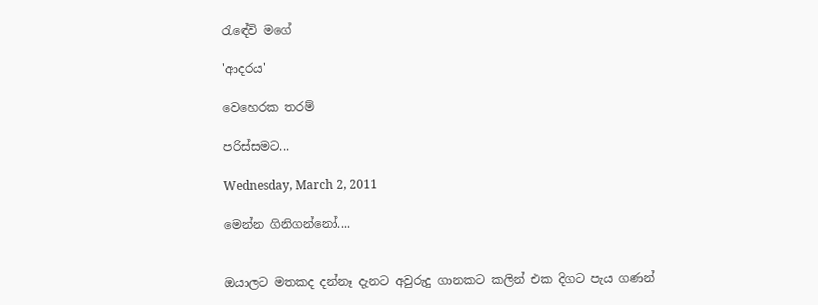රැඳේවි මගේ

'ආදරය'

වෙහෙරක තරම්

පරිස්සමට...

Wednesday, March 2, 2011

මෙන්න ගිනිගන්නෝ....


ඔයාලට මතකද දන්නෑ දැනට අවුරුදු ගානකට කලින් එක දිගට පැය ගණන්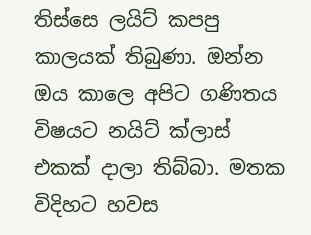තිස්සෙ ලයිට් කපපු කාලයක් තිබුණා. ඔන්න ඔය කාලෙ අපිට ගණිතය විෂයට නයිට් ක්ලාස් එකක් දාලා තිබ්බා. මතක විදිහට හවස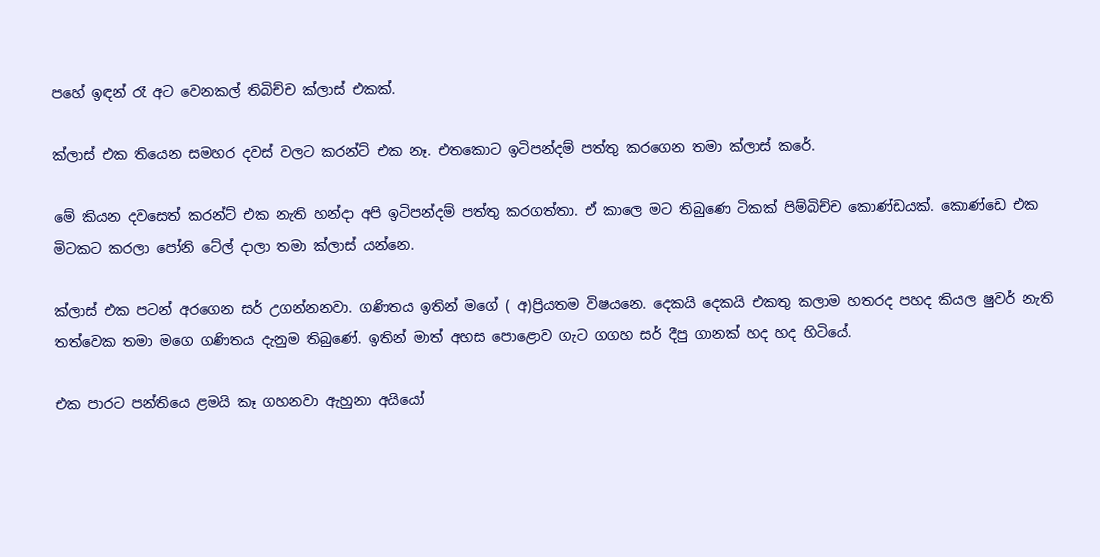පහේ ඉඳන් රෑ අට වෙනකල් තිබිච්ච ක්ලාස් එකක්.

ක්ලාස් එක තියෙන සමහර දවස් වලට කරන්ට් එක නෑ. එතකොට ඉටිපන්දම් පත්තු කරගෙන තමා ක්ලාස් කරේ.

මේ කියන දවසෙත් කරන්ට් එක නැති හන්දා අපි ඉටිපන්දම් පත්තු කරගත්තා. ඒ කාලෙ මට තිබුණෙ ටිකක් පිම්බිච්ච කොණ්ඩයක්. කොණ්ඩෙ එක මිටකට කරලා පෝනි ටේල් දාලා තමා ක්ලාස් යන්නෙ.

ක්ලාස් එක පටන් අරගෙන සර් උගන්නනවා. ගණිතය ඉතින් මගේ ( අ)ප්‍රියතම විෂයනෙ. දෙකයි දෙකයි එකතු කලාම හතරද පහද කියල ෂුවර් නැති තත්වෙක තමා මගෙ ගණිතය දැනුම තිබුණේ. ඉතින් මාත් අහස පොළොව ගැට ගගහ සර් දීපු ගානක් හද හද හිටියේ.

එක පාරට පන්තියෙ ළමයි කෑ ගහනවා ඇහුනා අයියෝ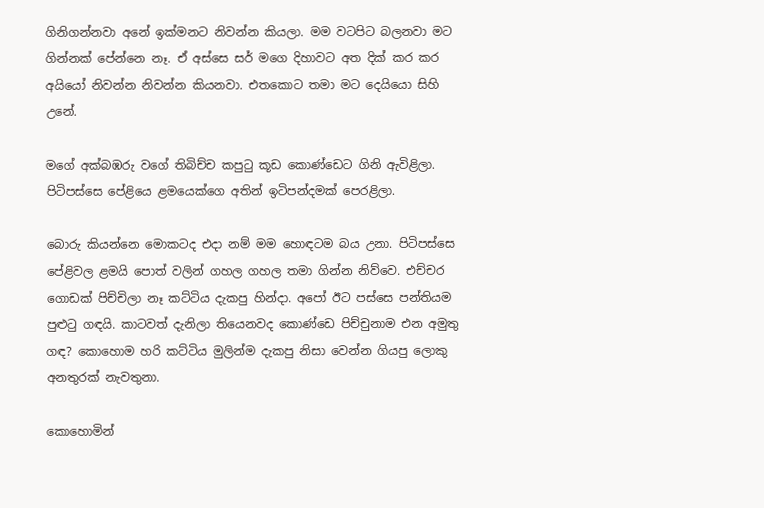ගිනිගන්නවා අනේ ඉක්මනට නිවන්න කියලා. මම වටපිට බලනවා මට ගින්නක් පේන්නෙ නෑ. ඒ අස්සෙ සර් මගෙ දිහාවට අත දික් කර කර අයියෝ නිවන්න නිවන්න කියනවා. එතකොට තමා මට දෙයියො සිහි උනේ.

මගේ අක්බඹරු වගේ තිබිච්ච කපුටු කූඩ කොණ්ඩෙට ගිනි ඇවිළිලා. පිටිපස්සෙ පේළියෙ ළමයෙක්ගෙ අතින් ඉටිපන්දමක් පෙරළිලා.

බොරු කියන්නෙ මොකටද එදා නම් මම හොඳටම බය උනා. පිටිපස්සෙ පේළිවල ළමයි පොත් වලින් ගහල ගහල තමා ගින්න නිව්වෙ. එච්චර ගොඩක් පිච්චිලා නෑ කට්ටිය දැකපු හින්දා. අපෝ ඊට පස්සෙ පන්තියම පුළුටු ගඳයි. කාටවත් දැනිලා තියෙනවද කොණ්ඩෙ පිච්චුනාම එන අමුතු ගඳ? කොහොම හරි කට්ටිය මුලින්ම දැකපු නිසා වෙන්න ගියපු ලොකු අනතුරක් නැවතුනා.

කොහොමින්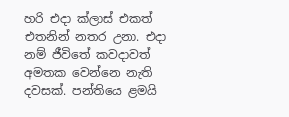හරි එදා ක්ලාස් එකත් එතනින් නතර උනා. එදා නම් ජීවිතේ කවදාවත් අමතක වෙන්නෙ නැති දවසක්. පන්තියෙ ළමයි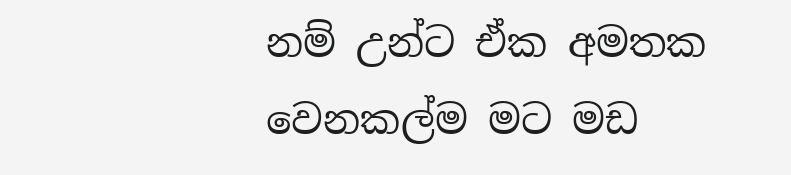නම් උන්ට ඒක අමතක වෙනකල්ම මට මඩ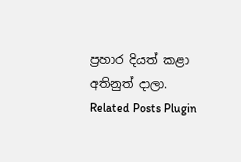ප්‍රහාර දියත් කළා අතිනුත් දාලා.
Related Posts Plugin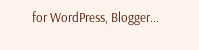for WordPress, Blogger...